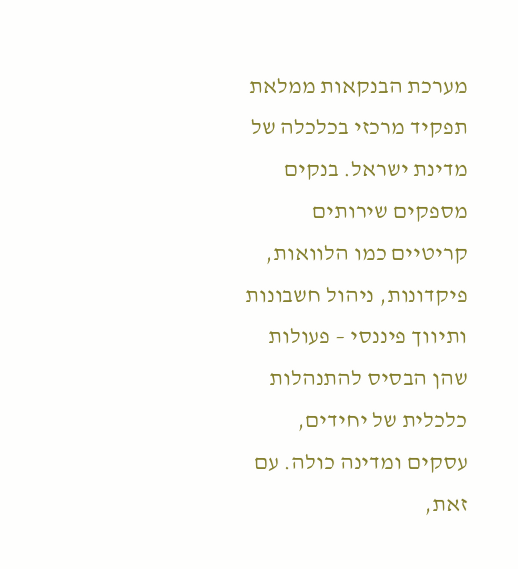מערכת הבנקאות ממלאת תפקיד מרכזי בכלכלה של מדינת ישראל. בנקים מספקים שירותים קריטיים כמו הלוואות, פיקדונות, ניהול חשבונות ותיווך פיננסי – פעולות שהן הבסיס להתנהלות כלכלית של יחידים, עסקים ומדינה כולה. עם זאת,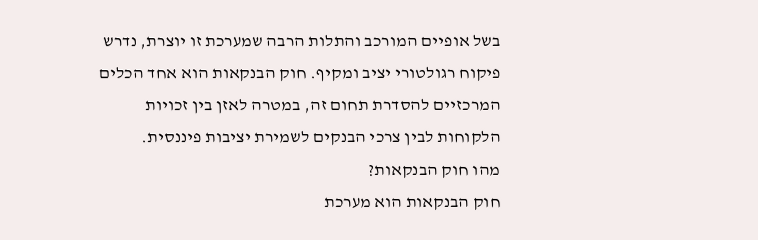בשל אופיים המורכב והתלות הרבה שמערכת זו יוצרת, נדרש פיקוח רגולטורי יציב ומקיף. חוק הבנקאות הוא אחד הכלים המרכזיים להסדרת תחום זה, במטרה לאזן בין זכויות הלקוחות לבין צרכי הבנקים לשמירת יציבות פיננסית.
מהו חוק הבנקאות?
חוק הבנקאות הוא מערכת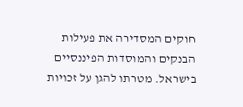חוקים המסדירה את פעילות הבנקים והמוסדות הפיננסיים בישראל. מטרתו להגן על זכויות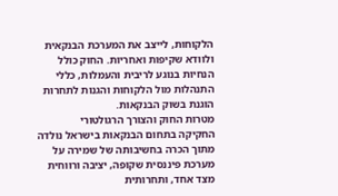הלקוחות, לייצב את המערכת הבנקאית ולוודא שקיפות ואחריות. החוק כולל הנחיות בנוגע לריבית והעמלות, כללי התנהלות מול הלקוחות והגנות לתחרות הוגנת בשוק הבנקאות.
מטרות החוק והצורך הרגולטורי
החקיקה בתחום הבנקאות בישראל נולדה מתוך הכרה בחשיבותה של שמירה על מערכת פיננסית שקופה, יציבה ורווחית מצד אחד, ותחרותית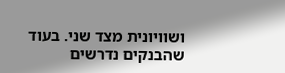ושוויונית מצד שני. בעוד שהבנקים נדרשים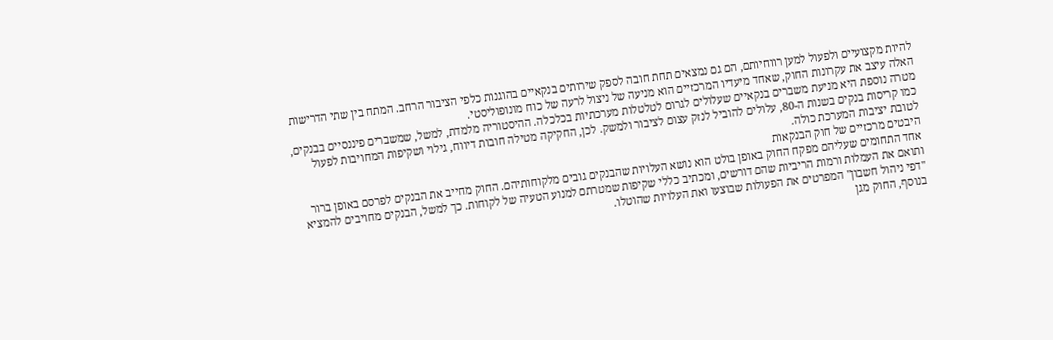להיות מקצועיים ולפעול למען רווחיותם, הם גם נמצאים תחת חובה לספק שירותים בנקאיים בהוגנות כלפי הציבור הרחב. המתח בין שתי הדרישות האלה עיצב את עקרונות החוק, שאחד מיעדיו המרכזיים הוא מניעה של ניצול לרעה של כוח מונופוליסטי.
מטרה נוספת היא מניעת משברים בנקאיים שעלולים לגרום לטלטלות מערכתיות בכלכלה. ההיסטוריה מלמדת, למשל, שמשברים פיננסיים בבנקים, כמו קריסות בנקים בשנות ה-80, עלולים להוביל לנזק עצום לציבור ולמשק. לכן, החקיקה מטילה חובות דיווח, גילוי ושקיפות המחויבות לפעול לטובת יציבות המערכת כולה.
היבטים מרכזיים של חוק הבנקאות
אחד התחומים שעליהם מפקח החוק באופן בולט הוא נושא העלויות שהבנקים גובים מלקוחותיהם. החוק מחייב את הבנקים לפרסם באופן ברור ותואם את העמלות ורמות הריביות שהם דורשים, ומכתיב כללי שקיפות שמטרתם למנוע הטעיה של לקוחות. כך למשל, הבנקים מחויבים להמציא "דפי ניהול חשבון" המפרטים את הפעולות שבוצעו ואת העלויות שהוטלו.
בנוסף, החוק מגן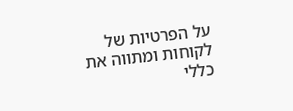על הפרטיות של לקוחות ומתווה את כללי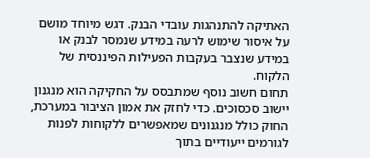האתיקה להתנהגות עובדי הבנק. דגש מיוחד מושם על איסור שימוש לרעה במידע שנמסר לבנק או במידע שנצבר בעקבות הפעילות הפיננסית של הלקוח.
תחום חשוב נוסף שמתבסס על החקיקה הוא מנגנון יישוב סכסוכים. כדי לחזק את אמון הציבור במערכת, החוק כולל מנגנונים שמאפשרים ללקוחות לפנות לגורמים ייעודיים בתוך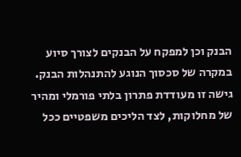הבנק וכן למפקח על הבנקים לצורך סיוע במקרה של סכסוך הנוגע להתנהלות הבנק. גישה זו מעודדת פתרון בלתי פורמלי ומהיר של מחלוקות, לצד הליכים משפטיים ככל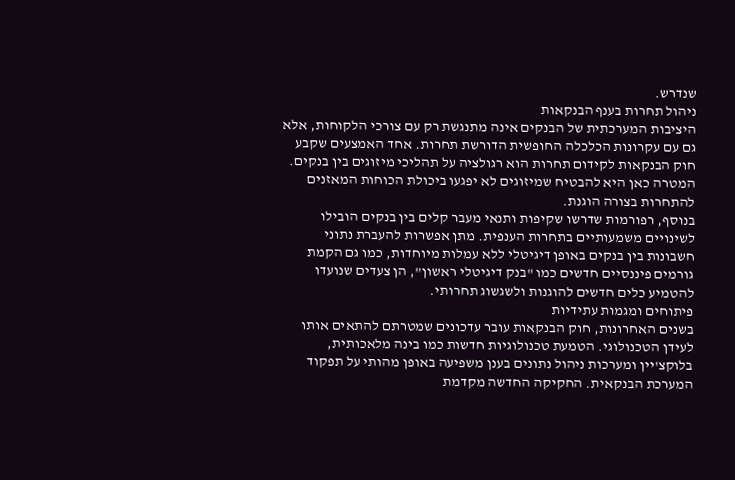שנדרש.
ניהול תחרות בענף הבנקאות
היציבות המערכתית של הבנקים אינה מתנגשת רק עם צורכי הלקוחות, אלא גם עם עקרונות הכלכלה החופשית הדורשת תחרות. אחד האמצעים שקבע חוק הבנקאות לקידום תחרות הוא רגולציה על תהליכי מיזוגים בין בנקים. המטרה כאן היא להבטיח שמיזוגים לא יפגעו ביכולת הכוחות המאזנים להתחרות בצורה הוגנת.
בנוסף, רפורמות שדרשו שקיפות ותנאי מעבר קלים בין בנקים הובילו לשינויים משמעותיים בתחרות הענפית. מתן אפשרות להעברת נתוני חשבונות בין בנקים באופן דיגיטלי ללא עמלות מיוחדות, כמו גם הקמת גורמים פיננסיים חדשים כמו "בנק דיגיטלי ראשון", הן צעדים שנועדו להטמיע כלים חדשים להוגנות ולשגשוג תחרותי.
פיתוחים ומגמות עתידיות
בשנים האחרונות, חוק הבנקאות עובר עדכונים שמטרתם להתאים אותו לעידן הטכנולוגי. הטמעת טכנולוגיות חדשות כמו בינה מלאכותית, בלוקצ'יין ומערכות ניהול נתונים בענן משפיעה באופן מהותי על תפקוד המערכת הבנקאית. החקיקה החדשה מקדמת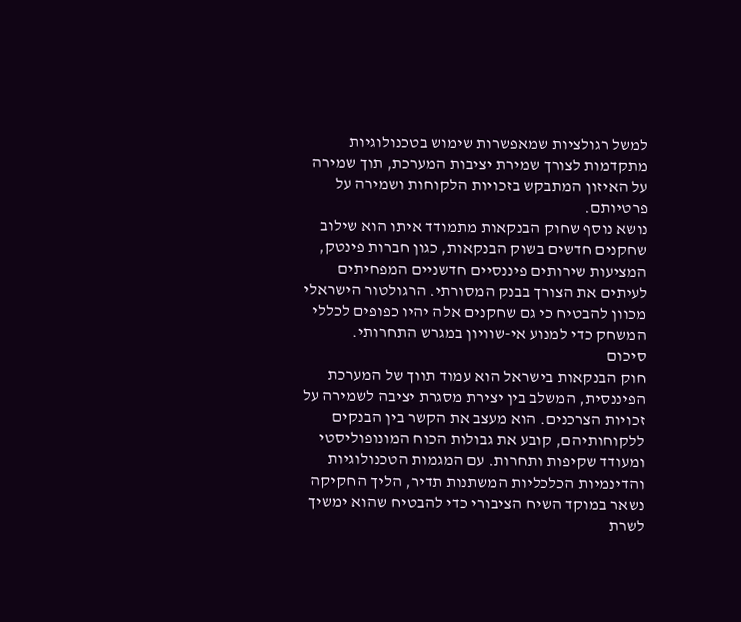למשל רגולציות שמאפשרות שימוש בטכנולוגיות מתקדמות לצורך שמירת יציבות המערכת, תוך שמירה על האיזון המתבקש בזכויות הלקוחות ושמירה על פרטיותם.
נושא נוסף שחוק הבנקאות מתמודד איתו הוא שילוב שחקנים חדשים בשוק הבנקאות, כגון חברות פינטק, המציעות שירותים פיננסיים חדשניים המפחיתים לעיתים את הצורך בבנק המסורתי. הרגולטור הישראלי מכוון להבטיח כי גם שחקנים אלה יהיו כפופים לכללי המשחק כדי למנוע אי-שוויון במגרש התחרותי.
סיכום
חוק הבנקאות בישראל הוא עמוד תווך של המערכת הפיננסית, המשלב בין יצירת מסגרת יציבה לשמירה על זכויות הצרכנים. הוא מעצב את הקשר בין הבנקים ללקוחותיהם, קובע את גבולות הכוח המונופוליסטי ומעודד שקיפות ותחרות. עם המגמות הטכנולוגיות והדינמיות הכלכליות המשתנות תדיר, הליך החקיקה נשאר במוקד השיח הציבורי כדי להבטיח שהוא ימשיך לשרת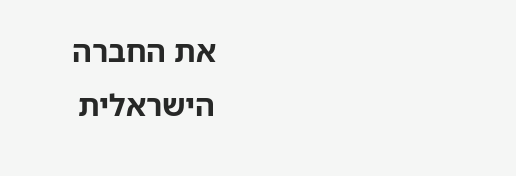את החברה הישראלית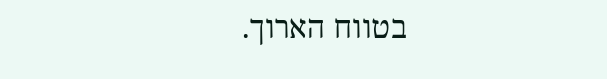בטווח הארוך.